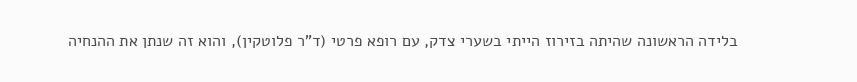בלידה הראשונה שהיתה בזירוז הייתי בשערי צדק, עם רופא פרטי (ד"ר פלוטקין), והוא זה שנתן את ההנחיה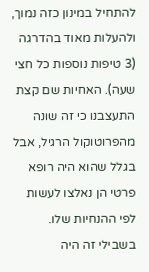להתחיל במינון כזה נמוך, ולהעלות מאוד בהדרגה (3 טיפות נוספות כל חצי שעה). האחיות שם קצת התעצבנו כי זה שונה מהפרוטוקול הרגיל, אבל בגלל שהוא היה רופא פרטי הן נאלצו לעשות לפי ההנחיות שלו. בשבילי זה היה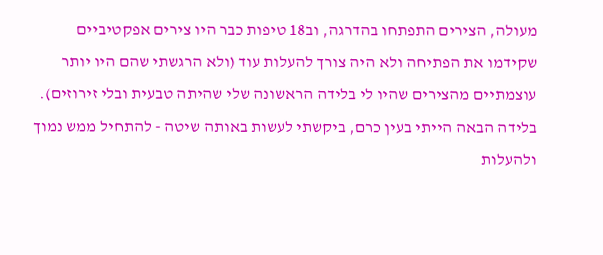מעולה, הצירים התפתחו בהדרגה, וב18 טיפות כבר היו צירים אפקטיביים שקידמו את הפתיחה ולא היה צורך להעלות עוד (ולא הרגשתי שהם היו יותר עוצמתיים מהצירים שהיו לי בלידה הראשונה שלי שהיתה טבעית ובלי זירוזים).
בלידה הבאה הייתי בעין כרם, ביקשתי לעשות באותה שיטה - להתחיל ממש נמוך ולהעלות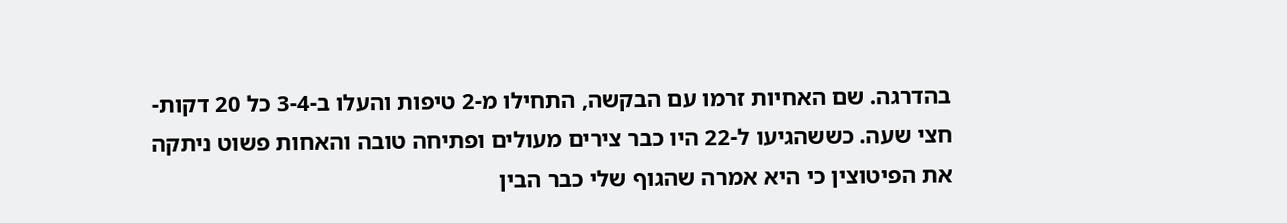בהדרגה. שם האחיות זרמו עם הבקשה, התחילו מ-2 טיפות והעלו ב-3-4 כל 20 דקות-חצי שעה. כששהגיעו ל-22 היו כבר צירים מעולים ופתיחה טובה והאחות פשוט ניתקה את הפיטוצין כי היא אמרה שהגוף שלי כבר הבין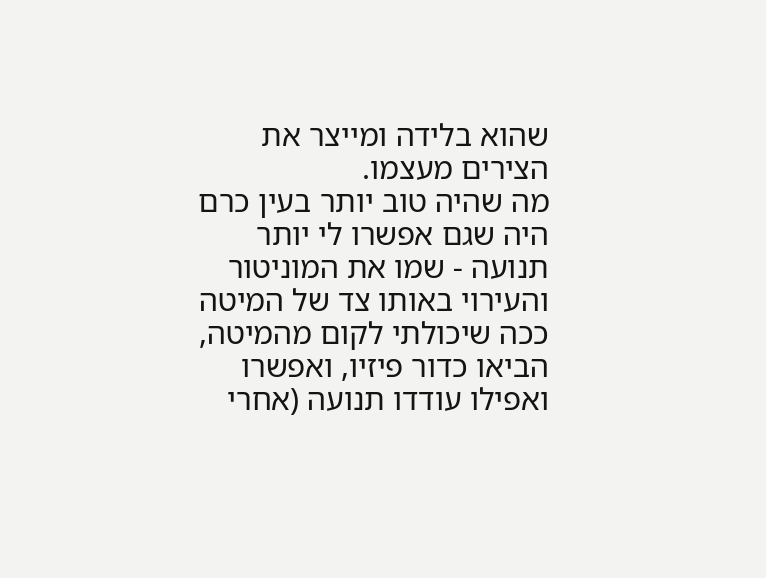שהוא בלידה ומייצר את הצירים מעצמו.
מה שהיה טוב יותר בעין כרם היה שגם אפשרו לי יותר תנועה - שמו את המוניטור והעירוי באותו צד של המיטה ככה שיכולתי לקום מהמיטה, הביאו כדור פיזיו, ואפשרו ואפילו עודדו תנועה (אחרי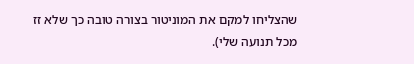שהצליחו למקם את המוניטור בצורה טובה כך שלא זז מכל תנועה שלי).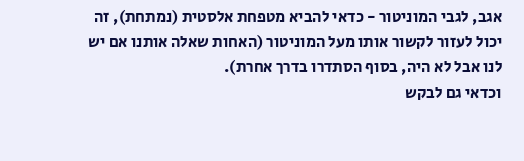אגב, לגבי המוניטור - כדאי להביא מטפחת אלסטית (נמתחת), זה יכול לעזור לקשור אותו מעל המוניטור (האחות שאלה אותנו אם יש לנו אבל לא היה, בסוף הסתדרו בדרך אחרת).
וכדאי גם לבקש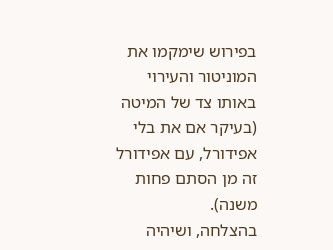בפירוש שימקמו את המוניטור והעירוי באותו צד של המיטה (בעיקר אם את בלי אפידורל, עם אפידורל זה מן הסתם פחות משנה).
בהצלחה, ושיהיה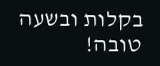בקלות ובשעה טובה!